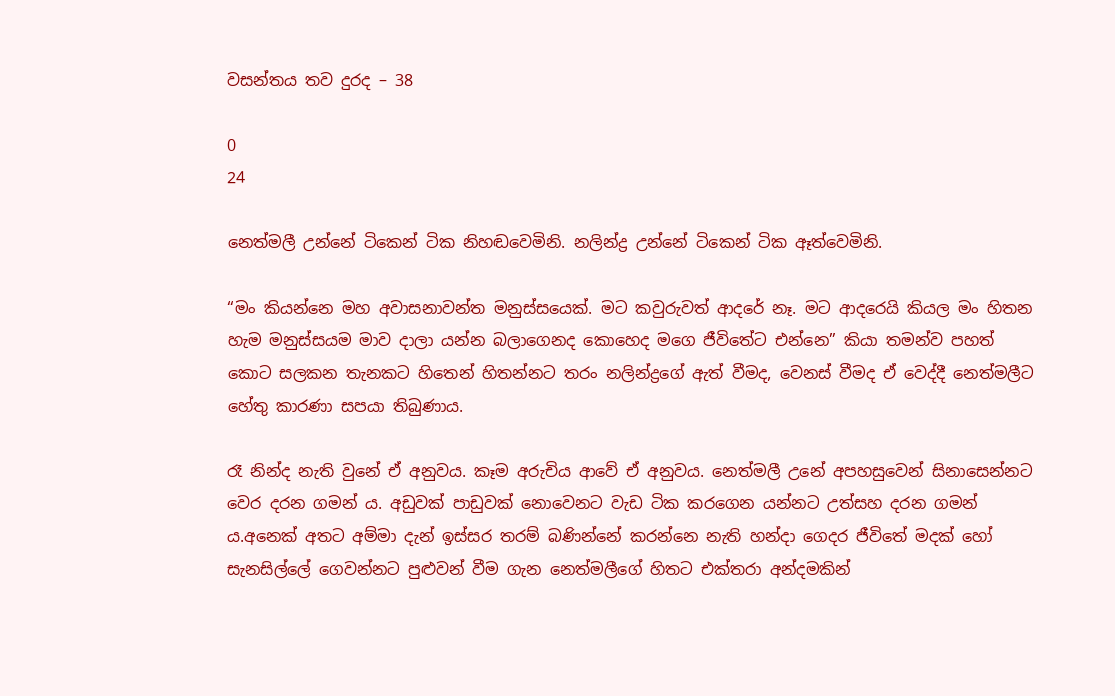වසන්තය තව දුරද – 38

0
24

නෙත්මලී උන්නේ ටිකෙන් ටික නිහඬවෙමිනි. නලින්ද්‍ර උන්නේ ටිකෙන් ටික ඈත්වෙමිනි.

“මං කියන්නෙ මහ අවාසනාවන්ත මනුස්සයෙක්. මට කවුරුවත් ආදරේ නෑ. මට ආදරෙයි කියල මං හිතන හැම මනුස්සයම මාව දාලා යන්න බලාගෙනද කොහෙද මගෙ ජීවිතේට එන්නෙ” කියා තමන්ව පහත් කොට සලකන තැනකට හිතෙන් හිතන්නට තරං නලින්ද්‍රගේ ඇත් වීමද, වෙනස් වීමද ඒ වෙද්දී නෙත්මලීට හේතු කාරණා සපයා තිබුණාය.

රෑ නින්ද නැති වුනේ ඒ අනුවය. කෑම අරුචිය ආවේ ඒ අනුවය. නෙත්මලී උනේ අපහසුවෙන් සිනාසෙන්නට වෙර දරන ගමන්‍ ය. අඩුවක් පාඩුවක් නොවෙනට වැඩ ටික කරගෙන යන්නට උත්සහ දරන ගමන් ය.අනෙක් අතට අම්මා දැන් ඉස්සර තරම් බණින්නේ කරන්නෙ නැති හන්දා ගෙදර ජීවිතේ මදක් හෝ සැනසිල්ලේ ගෙවන්නට පුළුවන් වීම ගැන නෙත්මලීගේ හිතට එක්තරා අන්දමකින්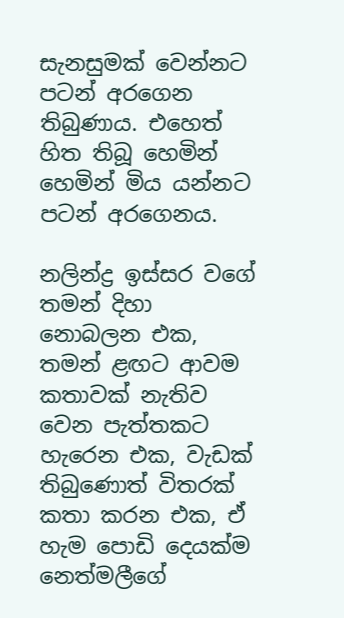සැනසුමක් වෙන්නට පටන් අරගෙන තිබුණාය. එහෙත් හිත තිබූ හෙමින් හෙමින් මිය යන්නට පටන් අරගෙනය.

නලින්ද්‍ර ඉස්සර වගේ තමන් දිහා නොබලන එක, තමන් ළඟට ආවම කතාවක් නැතිව වෙන පැත්තකට හැරෙන එක, වැඩක් තිබුණොත් විතරක් කතා කරන එක, ඒ හැම පොඩි දෙයක්ම නෙත්මලීගේ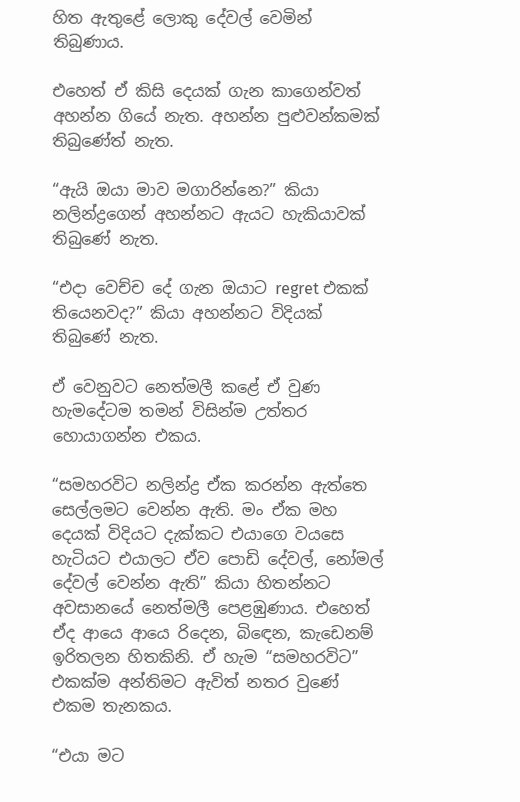හිත ඇතුළේ ලොකු දේවල් වෙමින් තිබුණාය.

එහෙත් ඒ කිසි දෙයක් ගැන කාගෙන්වත් අහන්න ගියේ නැත. අහන්න පුළුවන්කමක් තිබුණේත් නැත.

“ඇයි ඔයා මාව මගාරින්නෙ?” කියා නලින්ද්‍රගෙන් අහන්නට ඇයට හැකියාවක් තිබුණේ නැත.

“එදා වෙච්ච දේ ගැන ඔයාට regret එකක් තියෙනවද?” කියා අහන්නට විදියක් තිබුණේ නැත.

ඒ වෙනුවට නෙත්මලී කළේ ඒ වුණ හැමදේටම තමන් විසින්ම උත්තර හොයාගන්න එකය.

“සමහරවිට නලින්ද්‍ර ඒක කරන්න ඇත්තෙ සෙල්ලමට වෙන්න ඇති. මං ඒක මහ දෙයක් විදියට දැක්කට එයාගෙ වයසෙ හැටියට එයාලට ඒව පොඩි දේවල්, නෝමල් දේවල් වෙන්න ඇති” කියා හිතන්නට අවසානයේ නෙත්මලී පෙළඹුණාය. එහෙත් ඒද ආයෙ ආයෙ රිදෙන, බිඳෙන, කැඩෙනම් ඉරිතලන හිතකිනි. ඒ හැම “සමහරවිට” එකක්ම අන්තිමට ඇවිත් නතර වුණේ එකම තැනකය.

“එයා මට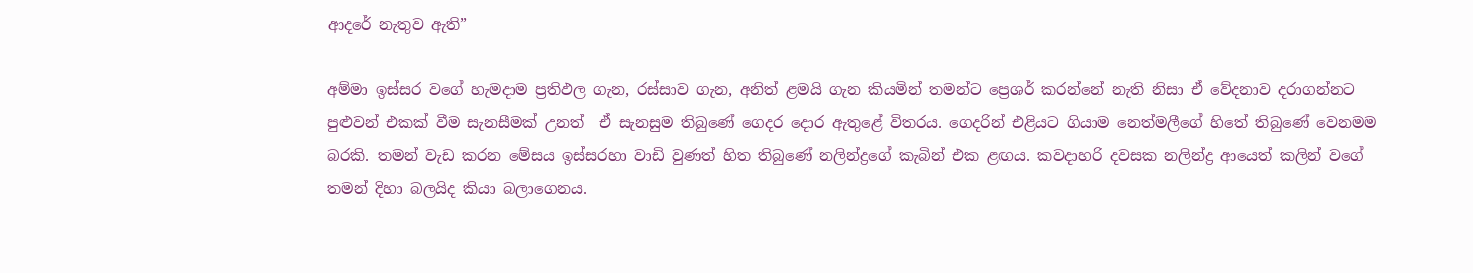ආදරේ නැතුව ඇති”

අම්මා ඉස්සර වගේ හැමදාම ප්‍රතිඵල ගැන, රස්සාව ගැන, අනිත් ළමයි ගැන කියමින් තමන්ට ප්‍රෙශර් කරන්නේ නැති නිසා ඒ වේදනාව දරාගන්නට පුළුවන් එකක් වීම සැනසීමක් උනත්  ඒ සැනසුම තිබුණේ ගෙදර දොර ඇතුළේ විතරය. ගෙදරින් එළියට ගියාම නෙත්මලීගේ හිතේ තිබුණේ වෙනමම බරකි. තමන් වැඩ කරන මේසය ඉස්සරහා වාඩි වුණත් හිත තිබුණේ නලින්ද්‍රගේ කැබින් එක ළඟය. කවදාහරි දවසක නලින්ද්‍ර ආයෙත් කලින් වගේ තමන් දිහා බලයිද කියා බලාගෙනය.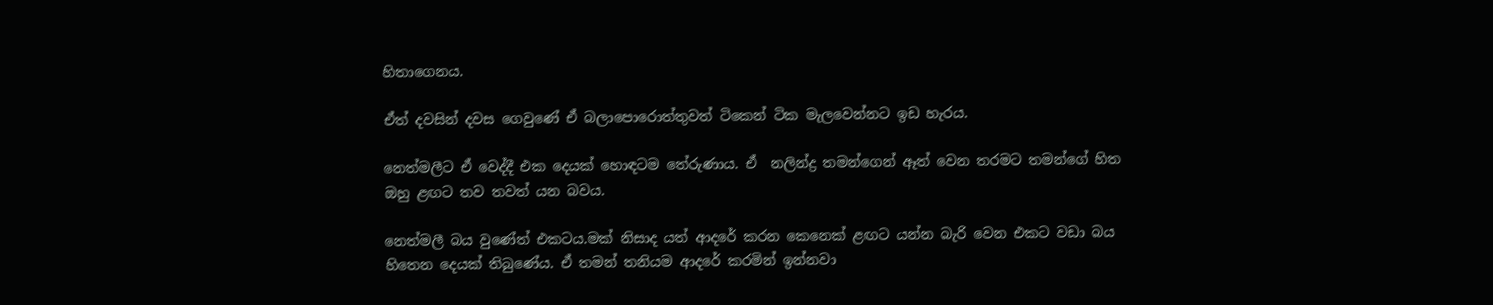හිතාගෙනය.

ඒත් දවසින් දවස ගෙවුණේ ඒ බලාපොරොත්තුවත් ටිකෙන් ටික මැලවෙන්නට ඉඩ හැරය.

නෙත්මලීට ඒ වෙද්දී එක දෙයක් හොඳටම තේරුණාය. ඒ  නලින්ද්‍ර තමන්ගෙන් ඈත් වෙන තරමට තමන්ගේ හිත ඔහු ළඟට තව තවත් යන බවය.

නෙත්මලී බය වුණේත් එකටය.මක් නිසාද යත් ආදරේ කරන කෙනෙක් ළඟට යන්න බැරි වෙන එකට වඩා බය හිතෙන දෙයක් තිබුණේය. ඒ තමන් තනියම ආදරේ කරමින් ඉන්නවා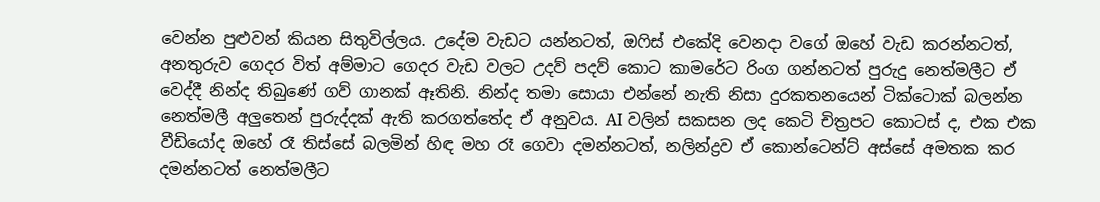වෙන්න පුළුවන් කියන සිතුවිල්ලය. උදේම වැඩට යන්නටත්, ඔෆිස් එකේදි වෙනදා වගේ ඔහේ වැඩ කරන්නටත්, අනතුරුව ගෙදර විත් අම්මාට ගෙදර වැඩ වලට උදව් පදව් කොට කාමරේට රිංග ගන්නටත් පුරුදු නෙත්මලීට ඒ වෙද්දී නින්ද තිබුණේ ගව් ගානක් ඈතිනි. නින්ද තමා සොයා එන්නේ නැති නිසා දුරකතනයෙන් ටික්ටොක් බලන්න නෙත්මලී අලුතෙන් පුරුද්දක් ඇති කරගත්තේද ඒ අනුවය. AI වලින් සකසන ලද කෙටි චිත්‍රපට කොටස් ද, එක එක වීඩියෝද ඔහේ රෑ තිස්සේ බලමින් හිඳ මහ රෑ ගෙවා දමන්නටත්, නලින්ද්‍රව ඒ කොන්ටෙන්ට් අස්සේ අමතක කර දමන්නටත් නෙත්මලීට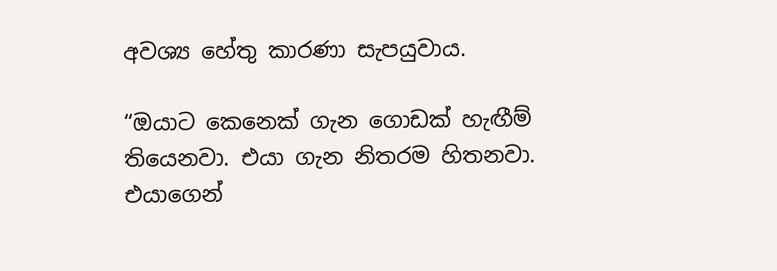අවශ්‍ය හේතු කාරණා සැපයුවාය.

“ඔයාට කෙනෙක් ගැන ගොඩක් හැඟීම් තියෙනවා. එයා ගැන නිතරම හිතනවා. එයාගෙන්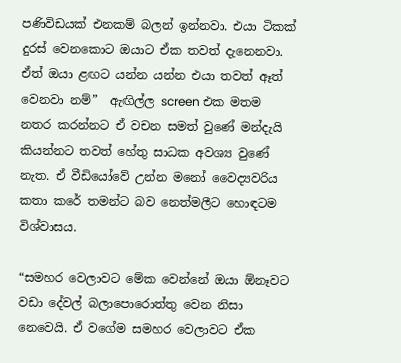පණිවිඩයක් එනකම් බලන් ඉන්නවා. එයා ටිකක් දුරස් වෙනකොට ඔයාට ඒක තවත් දැනෙනවා. ඒත් ඔයා ළඟට යන්න යන්න එයා තවත් ඈත් වෙනවා නම්”  ඇඟිල්ල screen එක මතම නතර කරන්නට ඒ වචන සමත් වුණේ මන්දැයි කියන්නට තවත් හේතු සාධක අවශ්‍ය වුණේ නැත. ඒ වීඩියෝවේ උන්න මනෝ වෛද්‍යවරිය කතා කරේ තමන්ට බව නෙත්මලීට හොඳටම විශ්වාසය.

“සමහර වෙලාවට මේක වෙන්නේ ඔයා ඕනෑවට වඩා දේවල් බලාපොරොත්තු වෙන නිසා නෙවෙයි. ඒ වගේම සමහර වෙලාවට ඒක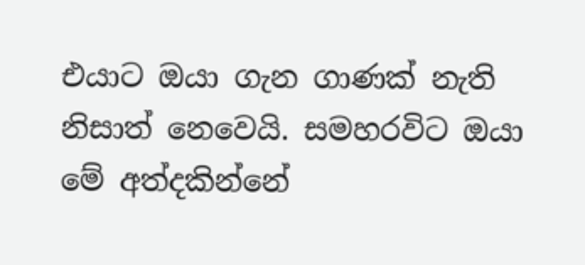එයාට ඔයා ගැන ගාණක් නැති නිසාත් නෙවෙයි. සමහරවිට ඔයා මේ අත්දකින්නේ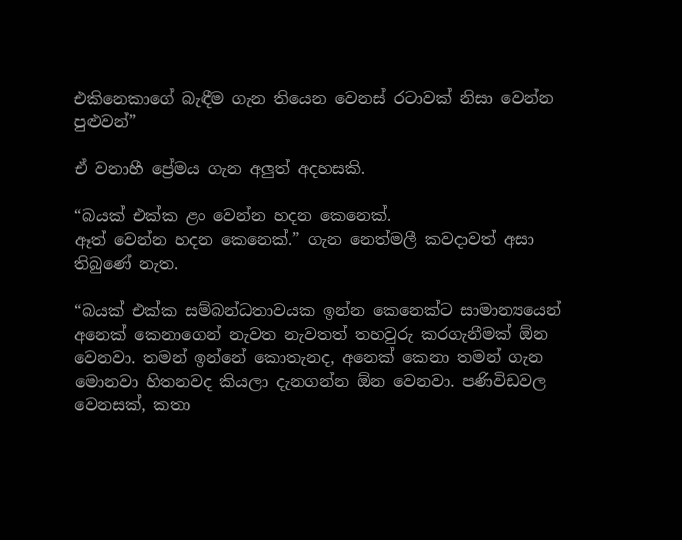එකිනෙකාගේ බැඳීම ගැන තියෙන වෙනස් රටාවක් නිසා වෙන්න පුළුවන්”

ඒ වනාහී ප්‍රේමය ගැන අලුත් අදහසකි.

“බයක් එක්ක ළං වෙන්න හදන කෙනෙක්.
ඈත් වෙන්න හදන කෙනෙක්.” ගැන නෙත්මලී කවදාවත් අසා තිබුණේ නැත.

“බයක් එක්ක සම්බන්ධතාවයක ඉන්න කෙනෙක්ට සාමාන්‍යයෙන් අනෙක් කෙනාගෙන් නැවත නැවතත් තහවුරු කරගැනීමක් ඕන වෙනවා. තමන් ඉන්නේ කොතැනද, අනෙක් කෙනා තමන් ගැන මොනවා හිතනවද කියලා දැනගන්න ඕන වෙනවා. පණිවිඩවල වෙනසක්, කතා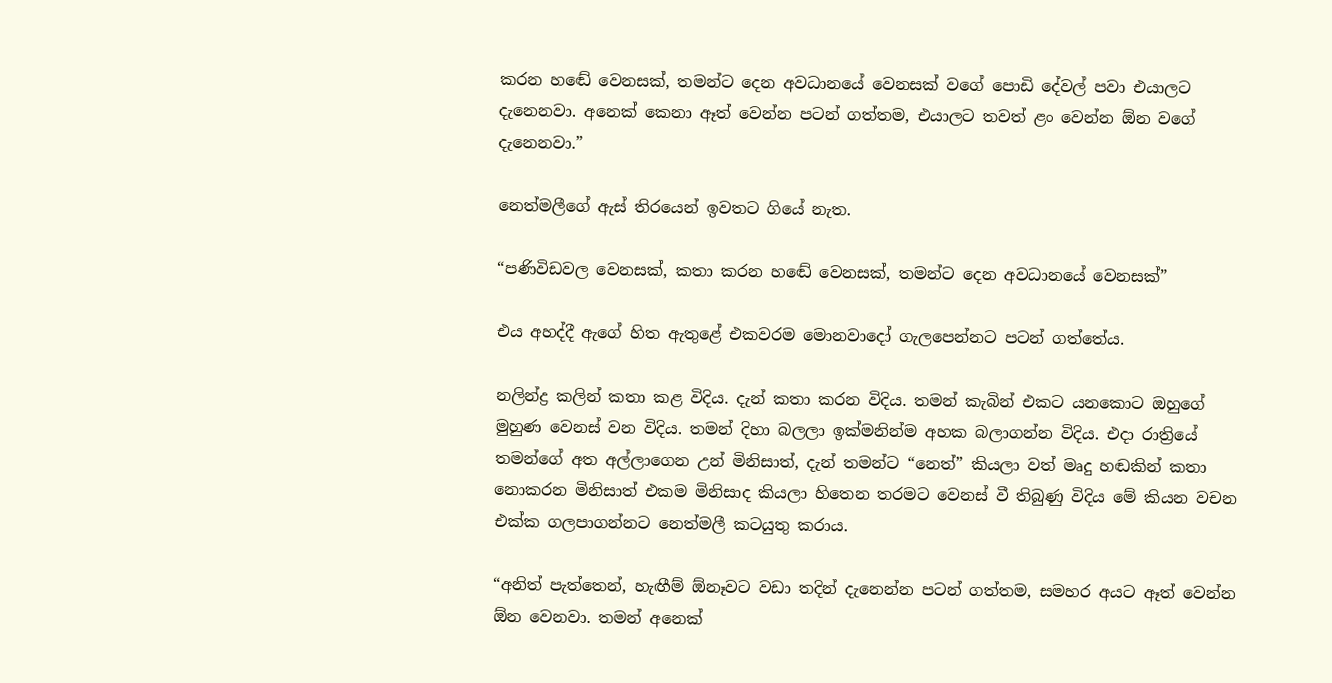කරන හඬේ වෙනසක්, තමන්ට දෙන අවධානයේ වෙනසක් වගේ පොඩි දේවල් පවා එයාලට දැනෙනවා. අනෙක් කෙනා ඈත් වෙන්න පටන් ගත්තම, එයාලට තවත් ළං වෙන්න ඕන වගේ දැනෙනවා.”

නෙත්මලීගේ ඇස් තිරයෙන් ඉවතට ගියේ නැත.

“පණිවිඩවල වෙනසක්, කතා කරන හඬේ වෙනසක්, තමන්ට දෙන අවධානයේ වෙනසක්”

එය අහද්දී ඇගේ හිත ඇතුළේ එකවරම මොනවාදෝ ගැලපෙන්නට පටන් ගත්තේය.

නලින්ද්‍ර කලින් කතා කළ විදිය. දැන් කතා කරන විදිය. තමන් කැබින් එකට යනකොට ඔහුගේ මුහුණ වෙනස් වන විදිය. තමන් දිහා බලලා ඉක්මනින්ම අහක බලාගන්න විදිය. එදා රාත්‍රියේ තමන්ගේ අත අල්ලාගෙන උන් මිනිසාත්, දැන් තමන්ට “නෙත්” කියලා වත් මෘදු හඬකින් කතා නොකරන මිනිසාත් එකම මිනිසාද කියලා හිතෙන තරමට වෙනස් වී තිබුණු විදිය මේ කියන වචන එක්ක ගලපාගන්නට නෙත්මලී කටයුතු කරාය.

“අනිත් පැත්තෙන්, හැඟීම් ඕනෑවට වඩා තදින් දැනෙන්න පටන් ගත්තම, සමහර අයට ඈත් වෙන්න ඕන වෙනවා. තමන් අනෙක්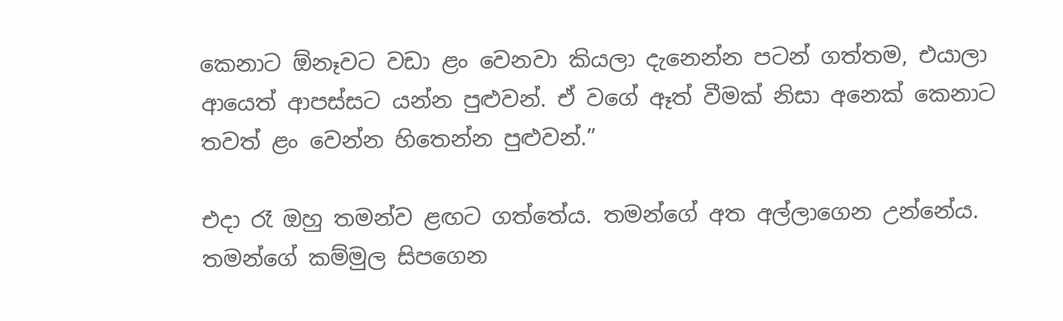කෙනාට ඕනෑවට වඩා ළං වෙනවා කියලා දැනෙන්න පටන් ගත්තම, එයාලා ආයෙත් ආපස්සට යන්න පුළුවන්. ඒ වගේ ඈත් වීමක් නිසා අනෙක් කෙනාට තවත් ළං වෙන්න හිතෙන්න පුළුවන්.”

එදා රෑ ඔහු තමන්ව ළඟට ගත්තේය. තමන්ගේ අත අල්ලාගෙන උන්නේය. තමන්ගේ කම්මුල සිපගෙන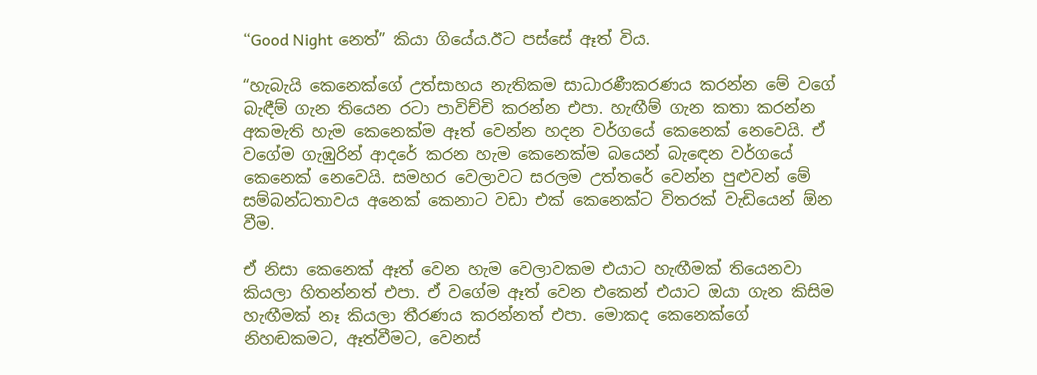“Good Night නෙත්” කියා ගියේය.ඊට පස්සේ ඈත් විය.

“හැබැයි කෙනෙක්ගේ උත්සාහය නැතිකම සාධාරණීකරණය කරන්න මේ වගේ බැඳීම් ගැන තියෙන රටා පාවිච්චි කරන්න එපා. හැඟීම් ගැන කතා කරන්න අකමැති හැම කෙනෙක්ම ඈත් වෙන්න හදන වර්ගයේ කෙනෙක් නෙවෙයි. ඒ වගේම ගැඹුරින් ආදරේ කරන හැම කෙනෙක්ම බයෙන් බැඳෙන වර්ගයේ කෙනෙක් නෙවෙයි. සමහර වෙලාවට සරලම උත්තරේ වෙන්න පුළුවන් මේ සම්බන්ධතාවය අනෙක් කෙනාට වඩා එක් කෙනෙක්ට විතරක් වැඩියෙන් ඕන වීම.

ඒ නිසා කෙනෙක් ඈත් වෙන හැම වෙලාවකම එයාට හැඟීමක් තියෙනවා කියලා හිතන්නත් එපා. ඒ වගේම ඈත් වෙන එකෙන් එයාට ඔයා ගැන කිසිම හැඟීමක් නෑ කියලා තීරණය කරන්නත් එපා. මොකද කෙනෙක්ගේ නිහඬකමට, ඈත්වීමට, වෙනස්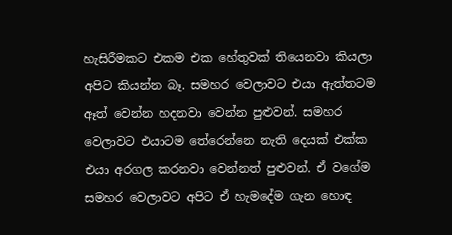හැසිරීමකට එකම එක හේතුවක් තියෙනවා කියලා අපිට කියන්න බෑ. සමහර වෙලාවට එයා ඇත්තටම ඈත් වෙන්න හදනවා වෙන්න පුළුවන්. සමහර වෙලාවට එයාටම තේරෙන්නෙ නැති දෙයක් එක්ක එයා අරගල කරනවා වෙන්නත් පුළුවන්. ඒ වගේම සමහර වෙලාවට අපිට ඒ හැමදේම ගැන හොඳ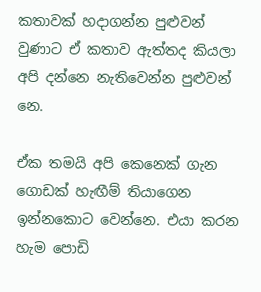කතාවක් හදාගන්න පුළුවන් වුණාට ඒ කතාව ඇත්තද කියලා අපි දන්නෙ නැතිවෙන්න පුළුවන් නෙ.

ඒක තමයි අපි කෙනෙක් ගැන ගොඩක් හැඟීම් තියාගෙන ඉන්නකොට වෙන්නෙ. එයා කරන හැම පොඩි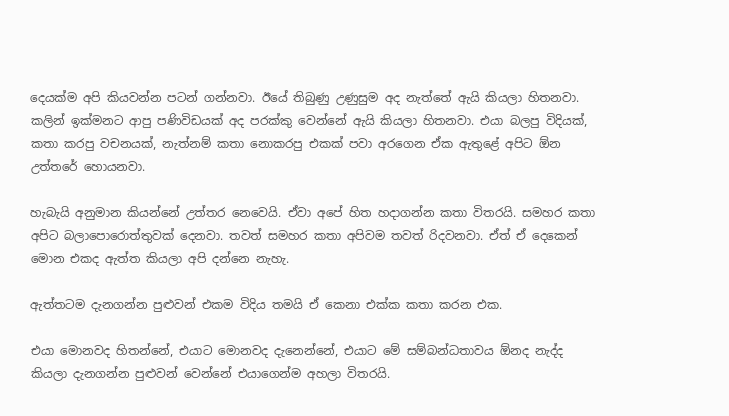දෙයක්ම අපි කියවන්න පටන් ගන්නවා. ඊයේ තිබුණු උණුසුම අද නැත්තේ ඇයි කියලා හිතනවා. කලින් ඉක්මනට ආපු පණිවිඩයක් අද පරක්කු වෙන්නේ ඇයි කියලා හිතනවා. එයා බලපු විදියක්, කතා කරපු වචනයක්, නැත්නම් කතා නොකරපු එකක් පවා අරගෙන ඒක ඇතුළේ අපිට ඕන උත්තරේ හොයනවා.

හැබැයි අනුමාන කියන්නේ උත්තර නෙවෙයි. ඒවා අපේ හිත හදාගන්න කතා විතරයි. සමහර කතා අපිට බලාපොරොත්තුවක් දෙනවා. තවත් සමහර කතා අපිවම තවත් රිදවනවා. ඒත් ඒ දෙකෙන් මොන එකද ඇත්ත කියලා අපි දන්නෙ නැහැ.

ඇත්තටම දැනගන්න පුළුවන් එකම විදිය තමයි ඒ කෙනා එක්ක කතා කරන එක.

එයා මොනවද හිතන්නේ, එයාට මොනවද දැනෙන්නේ, එයාට මේ සම්බන්ධතාවය ඕනද නැද්ද කියලා දැනගන්න පුළුවන් වෙන්නේ එයාගෙන්ම අහලා විතරයි.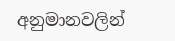අනුමානවලින්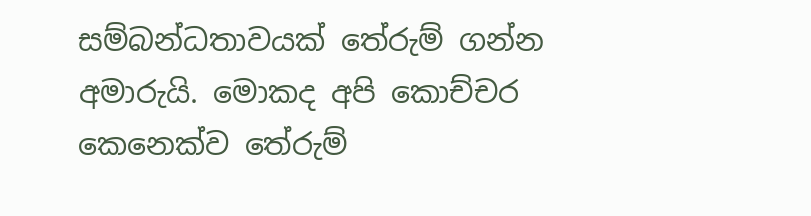සම්බන්ධතාවයක් තේරුම් ගන්න අමාරුයි. මොකද අපි කොච්චර කෙනෙක්ව තේරුම්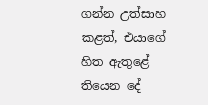ගන්න උත්සාහ කළත්, එයාගේ හිත ඇතුළේ තියෙන දේ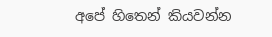අපේ හිතෙන් කියවන්න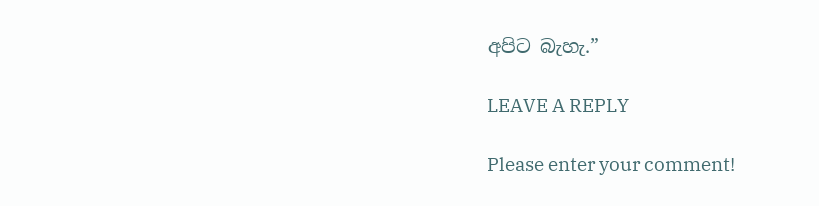අපිට බැහැ.”

LEAVE A REPLY

Please enter your comment!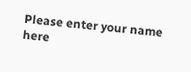Please enter your name here